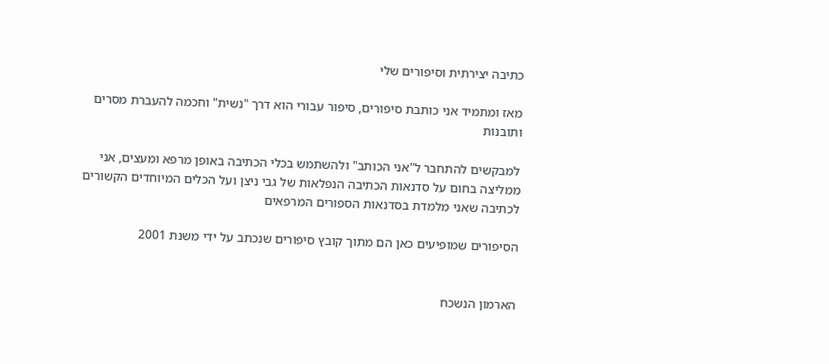כתיבה יצירתית וסיפורים שלי

מאז ומתמיד אני כותבת סיפורים, סיפור עבורי הוא דרך "נשית" וחכמה להעברת מסרים ותובנות

למבקשים להתחבר ל"אני הכותב" ולהשתמש בכלי הכתיבה באופן מרפא ומעצים, אני ממליצה בחום על סדנאות הכתיבה הנפלאות של גבי ניצן ועל הכלים המיוחדים הקשורים לכתיבה שאני מלמדת בסדנאות הספורים המרפאים

הסיפורים שמופיעים כאן הם מתוך קובץ סיפורים שנכתב על ידי משנת 2001


הארמון הנשכח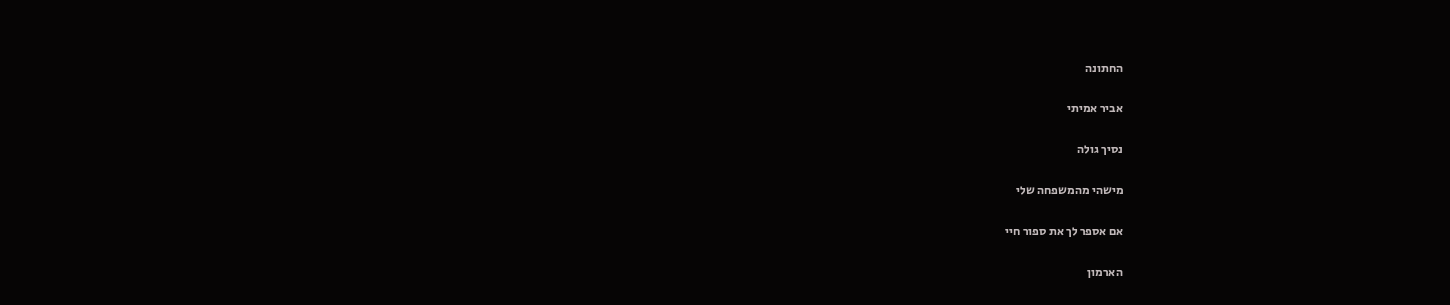החתונה

אביר אמיתי

נסיך גולה

מישהי מהמשפחה שלי

אם אספר לך את ספור חיי

הארמון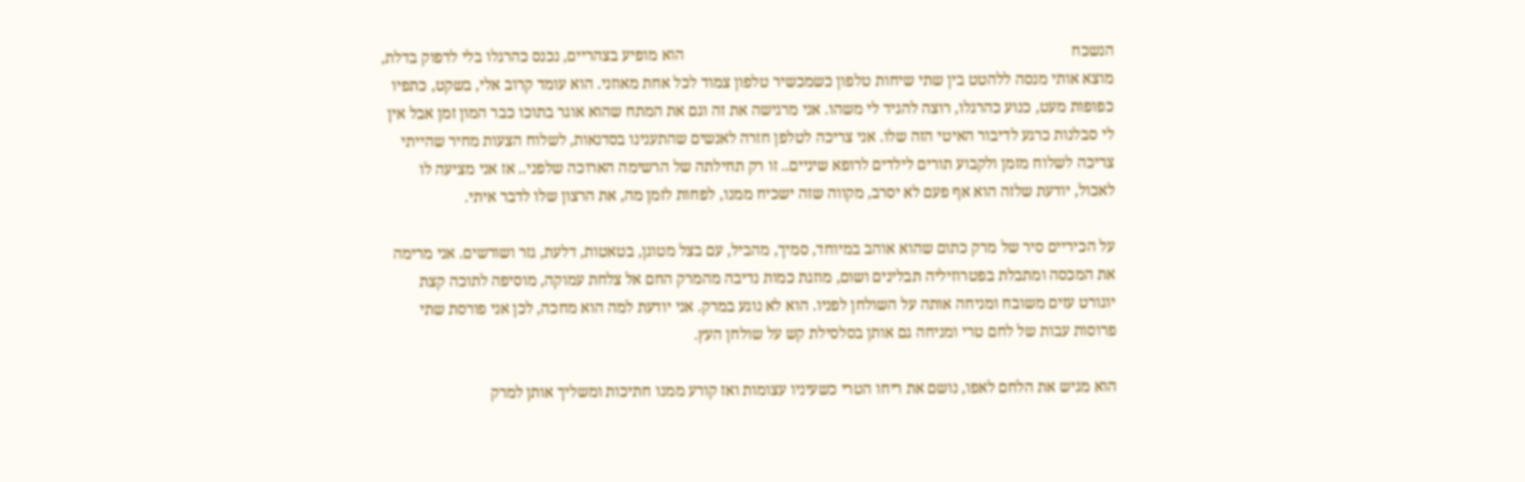הנשכח                                                                                                   הוא מופיע בצהריים, נכנס כהרגלו בלי לדפוק בדלת, מוצא אותי מנסה ללהטט בין שתי שיחות טלפון כשמכשיר טלפון צמוד לכל אחת מאוזני. הוא עומד קרוב אלי, בשקט, כתפיו כפופות מעט, כנוע כהרגלו, רוצה להגיד לי משהו. אני מרגישה את זה וגם את המתח שהוא אוגר בתוכו כבר המון זמן אבל אין לי סבלנות כרגע לדיבור האיטי הזה שלו. אני צריכה לטלפן חזרה לאנשים שהתענינו בסדנאות, לשלוח הצעות מחיר שהייתי צריכה לשלוח מזמן ולקבוע תורים לילדים לרופא שיניים.. זו רק תחילתה של הרשימה הארוכה שלפני.. אז אני מציעה לו לאכול, יודעת שלזה הוא אף פעם לא יסרב, מקווה שזה ישכיח ממנו, לפחות לזמן מה, את הרצון שלו לדבר איתי.

על הכיריים סיר של מרק כתום שהוא אוהב במיוחד, סמיך, מהביל, עם בצל מטוגן, בטאטות, דלעת, גזר ושורשים. אני מרימה את המכסה ומתבלת בפטרוזיליה תבלינים ושום, מוזגת כמות נדיבה מהמרק החם אל צלחת עמוקה, מוסיפה לתוכה קצת יוגורט עזים משובח ומניחה אותה על השולחן לפניו. הוא לא נוגע במרק. אני יודעת למה הוא מחכה, לכן אני פורסת שתי פרוסות עבות של לחם טרי ומניחה גם אותן בסלסילת קש על שולחן העץ.

הוא מגיש את הלחם לאפו, נושם את ריחו הטרי כשעיניו עצומות ואז קורע ממנו חתיכות ומשליך אותן למרק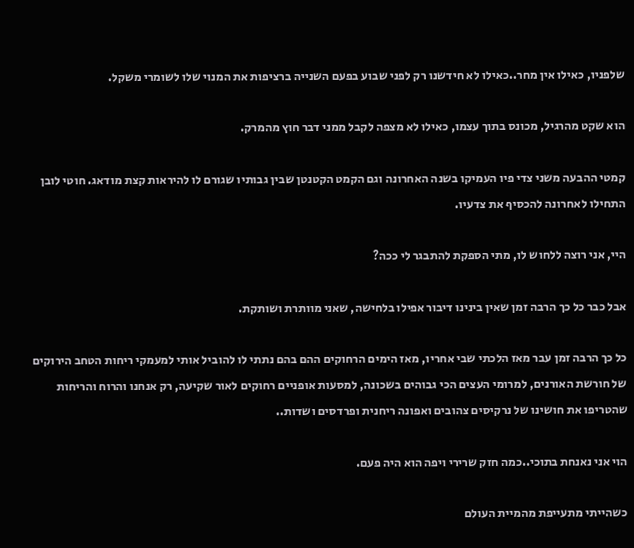שלפניו, כאילו אין מחר..כאילו לא חידשנו רק לפני שבוע בפעם השנייה ברציפות את המנוי שלו לשומרי משקל.

הוא שקט מהרגיל, מכונס בתוך עצמו, כאילו לא מצפה לקבל ממני דבר חוץ מהמרק.

קמטי ההבעה משני צדי פיו העמיקו בשנה האחרונה וגם הקמט הקטנטן שבין גבותיו שגורם לו להיראות קצת מודאג. חוטי לובן התחילו לאחרונה להכסיף את צדעיו.

היי, אני רוצה ללחוש לו, מתי הספקת להתבגר לי ככה?

אבל כבר כל כך הרבה זמן שאין בינינו דיבור אפילו בלחישה, שאני מוותרת ושותקת.

כל כך הרבה זמן עבר מאז הלכתי שבי אחריו, מאז הימים הרחוקים ההם בהם נתתי לו להוביל אותי למעמקי ריחות הטחב הירוקים של חורשת האורנים, למרומי העצים הכי גבוהים בשכונה, למסעות אופניים רחוקים לאור שקיעה, רק אנחנו והרוח והריחות שהטריפו את חושינו של נרקיסים צהובים ואפונה ריחנית ופרדסים ושדות..

הוי אני נאנחת בתוכי..כמה חזק שרירי ויפה הוא היה פעם.

כשהייתי מתעייפת מהמיית העולם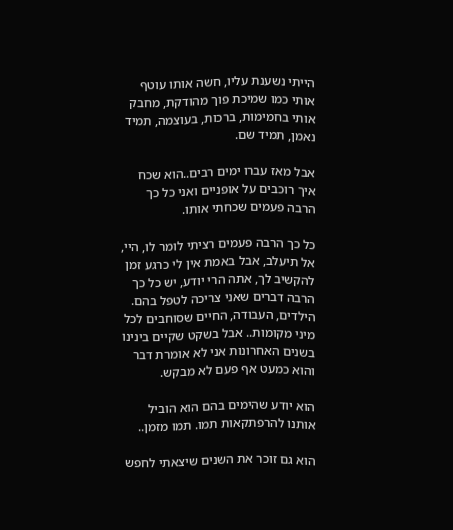הייתי נשענת עליו, חשה אותו עוטף אותי כמו שמיכת פוך מהודקת, מחבק אותי בחמימות, ברכות, בעוצמה, תמיד נאמן, תמיד שם.

אבל מאז עברו ימים רבים..הוא שכח איך רוכבים על אופניים ואני כל כך הרבה פעמים שכחתי אותו.

כל כך הרבה פעמים רציתי לומר לו, היי, אל תיעלב, אבל באמת אין לי כרגע זמן להקשיב לך, אתה הרי יודע, יש כל כך הרבה דברים שאני צריכה לטפל בהם. הילדים, העבודה, החיים שסוחבים לכל מיני מקומות.. אבל בשקט שקיים בינינו בשנים האחרונות אני לא אומרת דבר והוא כמעט אף פעם לא מבקש.

הוא יודע שהימים בהם הוא הוביל אותנו להרפתקאות תמו. תמו מזמן..

הוא גם זוכר את השנים שיצאתי לחפש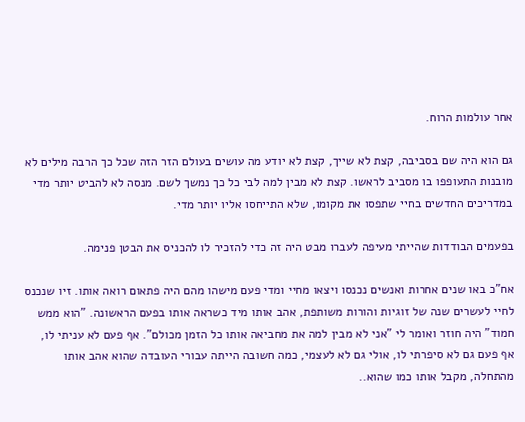אחר עולמות הרוח.

גם הוא היה שם בסביבה, קצת לא שייך, קצת לא יודע מה עושים בעולם הזר הזה שכל כך הרבה מילים לא מובנות התעופפו בו מסביב לראשו. קצת לא מבין למה לבי כל כך נמשך לשם. מנסה לא להביט יותר מדי במדריכים החדשים בחיי שתפסו את מקומו, שלא התייחסו אליו יותר מדי.

בפעמים הבודדות שהייתי מעיפה לעברו מבט היה זה כדי להזכיר לו להכניס את הבטן פנימה.

אח"כ באו שנים אחרות ואנשים נכנסו ויצאו מחיי ומדי פעם מישהו מהם היה פתאום רואה אותו. זיו שנכנס לחיי לעשרים שנה של זוגיות והורות משותפת, אהב אותו מיד כשראה אותו בפעם הראשונה. "הוא ממש חמוד" היה חוזר ואומר לי "אני לא מבין למה את מחביאה אותו כל הזמן מכולם". אף פעם לא עניתי לו, אף פעם גם לא סיפרתי לו, אולי גם לא לעצמי, כמה חשובה הייתה עבורי העובדה שהוא אהב אותו מהתחלה, מקבל אותו כמו שהוא..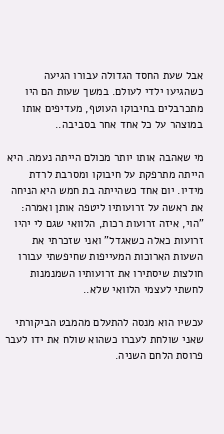אבל שעת החסד הגדולה עבורו הגיעה כשהגיעו ילדי לעולם. במשך שעות הם היו מתכרבלים בחיבוקו העוטף, מעדיפים אותו במוצהר על כל אחד אחר בסביבה..

מי שאהבה אותו יותר מכולם הייתה נעמה. היא הייתה מתרפקת על חיבוקו ומסרבת לרדת מידיו. יום אחד כשהייתה בת חמש היא הניחה את ראשה על זרועותיו ליטפה אותן ואמרה: "הוי, איזה זרועות רכות, הלוואי שגם לי יהיו זרועות כאלה כשאגדל" ואני שזכרתי את השעות הארוכות המעייפות שחיפשתי עבורו חולצות שיסתירו את זרועותיו השמנמנות לחשתי לעצמי הלוואי שלא..

עכשיו הוא מנסה להתעלם מהמבט הביקורתי שאני שולחת לעברו כשהוא שולח את ידו לעבר פרוסת הלחם השניה.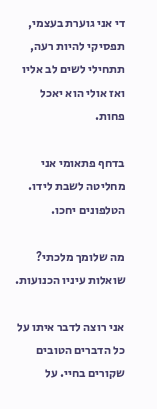די אני גוערת בעצמי, תפסיקי להיות רעה, תתחילי לשים לב אליו ואז אולי הוא יאכל פחות.

בדחף פתאומי אני מחליטה לשבת לידו. הטלפונים יחכו.

מה שלומך מלכתי? שואלות עיניו הכנועות.

אני רוצה לדבר איתו על כל הדברים הטובים שקורים בחיי. על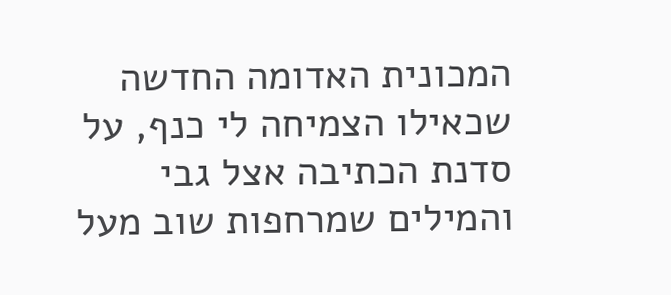המכונית האדומה החדשה שכאילו הצמיחה לי כנף, על סדנת הכתיבה אצל גבי והמילים שמרחפות שוב מעל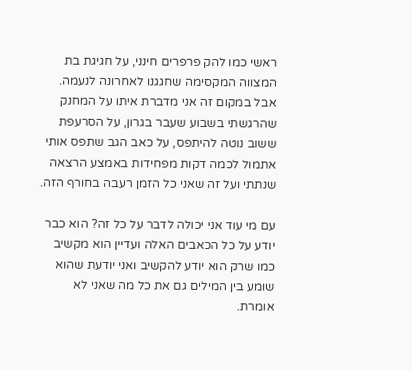ראשי כמו להק פרפרים חינני, על חגיגת בת המצווה המקסימה שחגגנו לאחרונה לנעמה. אבל במקום זה אני מדברת איתו על המחנק שהרגשתי בשבוע שעבר בגרון, על הסרעפת ששוב נוטה להיתפס, על כאב הגב שתפס אותי אתמול לכמה דקות מפחידות באמצע הרצאה שנתתי ועל זה שאני כל הזמן רעבה בחורף הזה.

עם מי עוד אני יכולה לדבר על כל זה? הוא כבר יודע על כל הכאבים האלה ועדיין הוא מקשיב כמו שרק הוא יודע להקשיב ואני יודעת שהוא שומע בין המילים גם את כל מה שאני לא אומרת.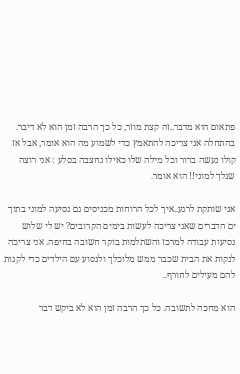פתאום הוא מדבר..זה קצת מוזר, כל כך הרבה זמן הוא לא דיבר. בהתחלה אני צריכה להתאמץ כדי לשמוע מה הוא אומר, אבל אז קולו נעשה ברור וכל מילה שלו כאילו נחצבה בסלע : אני רוצה שנלך למוני!! הוא אומר.

אני שותקת לרגע..איך לכל הרוחות מכניסים גם נסיעה למוני בתוך ים הדברים שאני צריכה לעשות בימים הקרובים? יש לי שלוש נסיעות עבודה למרכז והשתלמות בוקר חשובה בחיפה. אני צריכה לנקות את הבית שכבר ממש מלוכלך ולנסוע עם הילדים כדי לקנות להם מעילים לחורף..

הוא מחכה לתשובה. כל כך הרבה זמן הוא לא ביקש דבר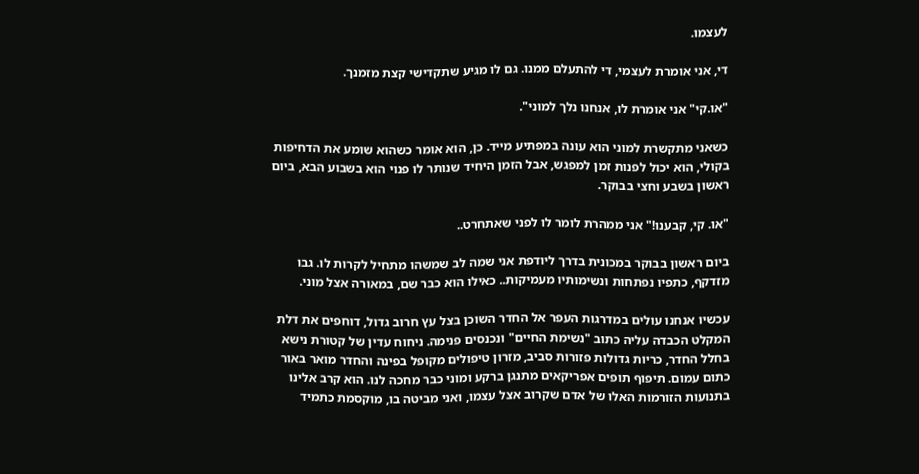לעצמו.

די, אני אומרת לעצמי, די להתעלם ממנו. גם לו מגיע שתקדישי קצת מזמנך.

"או.קי" אני אומרת לו, אנחנו נלך למוני".

כשאני מתקשרת למוני הוא עונה במפתיע מייד. כן, הוא אומר כשהוא שומע את הדחיפות בקולי, הוא יכול לפנות זמן למפגש, אבל הזמן היחיד שנותר לו פנוי הוא בשבוע הבא, ביום ראשון בשבע וחצי בבוקר.

"או. קי, קבענו!" אני ממהרת לומר לו לפני שאתחרט..

ביום ראשון בבוקר במכונית בדרך ליודפת אני שמה לב שמשהו מתחיל לקרות לו. גבו מזדקף, כתפיו נפתחות ונשימותיו מעמיקות.. כאילו הוא כבר שם, במאורה אצל מוני.

עכשיו אנחנו עולים במדרגות העפר אל החדר השוכן בצל עץ חרוב גדול, דוחפים את דלת המקלט הכבדה עליה כתוב "נשימת החיים" ונכנסים פנימה. ניחוח עדין של קטורת נישא בחלל החדר, כריות גדולות פזורות סביב, מזרון טיפולים מקופל בפינה והחדר מואר באור כתום עמום. תיפוף תופים אפריקאים מתנגן ברקע ומוני כבר מחכה לנו. הוא קרב אלינו בתנועות הזורמות האלו של אדם שקרוב אצל עצמו, ואני מביטה בו, מוקסמת כתמיד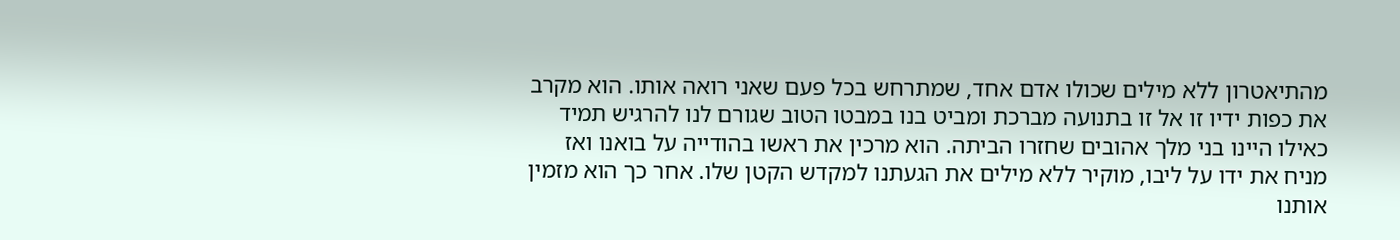מהתיאטרון ללא מילים שכולו אדם אחד, שמתרחש בכל פעם שאני רואה אותו. הוא מקרב את כפות ידיו זו אל זו בתנועה מברכת ומביט בנו במבטו הטוב שגורם לנו להרגיש תמיד כאילו היינו בני מלך אהובים שחזרו הביתה. הוא מרכין את ראשו בהודייה על בואנו ואז מניח את ידו על ליבו, מוקיר ללא מילים את הגעתנו למקדש הקטן שלו. אחר כך הוא מזמין אותנו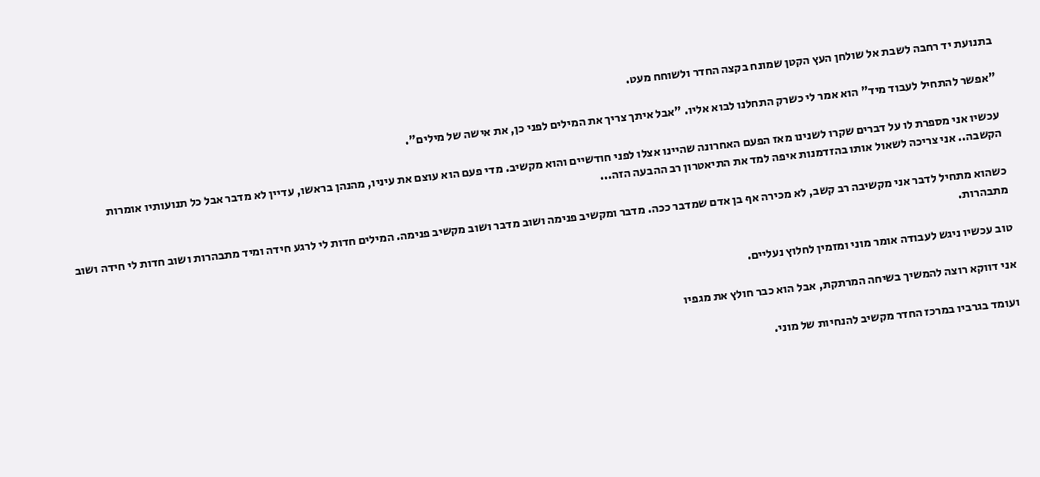בתנועת יד רחבה לשבת אל שולחן העץ הקטן שמונח בקצה החדר ולשוחח מעט.

"אפשר להתחיל לעבוד מיד" הוא אמר לי כשרק התחלנו לבוא אליו. "אבל איתך צריך את המילים לפני כן, את אישה של מילים".

עכשיו אני מספרת לו על דברים שקרו לשנינו מאז הפעם האחרונה שהיינו אצלו לפני חודשיים והוא מקשיב. מדי פעם הוא עוצם את עיניו, מהנהן בראשו, עדיין לא מדבר אבל כל תנועותיו אומרות הקשבה.. אני צריכה לשאול אותו בהזדמנות איפה למד את התיאטרון רב ההבעה הזה...

כשהוא מתחיל לדבר אני מקשיבה רב קשב, לא מכירה אף בן אדם שמדבר ככה. מדבר ומקשיב פנימה ושוב מדבר ושוב מקשיב פנימה. המילים חדות לי לרגע חידה ומיד מתבהרות ושוב חדות לי חידה ושוב מתבהרות.

טוב עכשיו ניגש לעבודה אומר מוני ומזמין לחלוץ נעליים.

אני דווקא רוצה להמשיך בשיחה המרתקת, אבל הוא כבר חולץ את מגפיו

ועומד בגרביו במרכז החדר מקשיב להנחיות של מוני.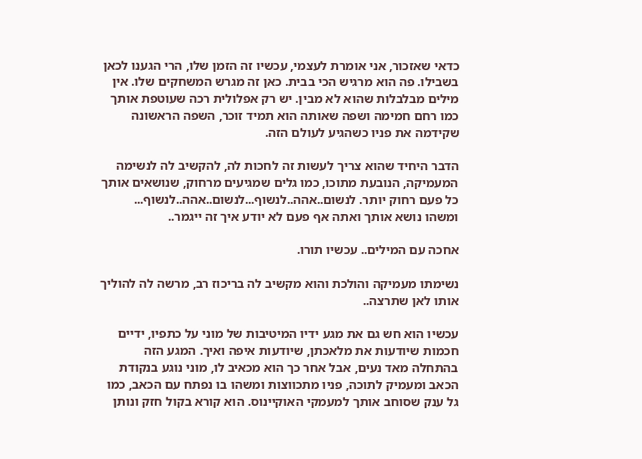כדאי שאזכור, אני אומרת לעצמי, עכשיו זה הזמן שלו, הרי הגענו לכאן בשבילו. פה הוא מרגיש הכי בבית. כאן זה מגרש המשחקים שלו. אין מילים מבלבלות שהוא לא מבין. יש רק אפלולית רכה שעוטפת אותך כמו רחם חמימה ושפה שאותה הוא תמיד זוכר, השפה הראשונה שקידמה את פניו כשהגיע לעולם הזה.

הדבר היחיד שהוא צריך לעשות זה לחכות לה, להקשיב לה לנשימה המעמיקה, הנובעת מתוכו, כמו גלים שמגיעים מרחוק, שנושאים אותך כל פעם רחוק יותר. לנשום..אהה..לנשוף...לנשום..אהה..לנשוף... ומשהו נושא אותך ואתה אף פעם לא יודע איך זה ייגמר..

אחכה עם המילים.. עכשיו תורו.

נשימתו מעמיקה והולכת והוא מקשיב לה בריכוז רב, מרשה לה להוליך אותו לאן שתרצה..

עכשיו הוא חש גם את מגע ידיו המיטיבות של מוני על כתפיו, ידיים חכמות שיודעות את מלאכתן, שיודעות איפה ואיך. המגע הזה בהתחלה מאד נעים, אבל אחר כך הוא מכאיב לו, מוני נוגע בנקודת הכאב ומעמיק לתוכה, פניו מתכווצות ומשהו בו נפתח עם הכאב, כמו גל ענק שסוחב אותך למעמקי האוקיינוס. הוא קורא בקול חזק ונותן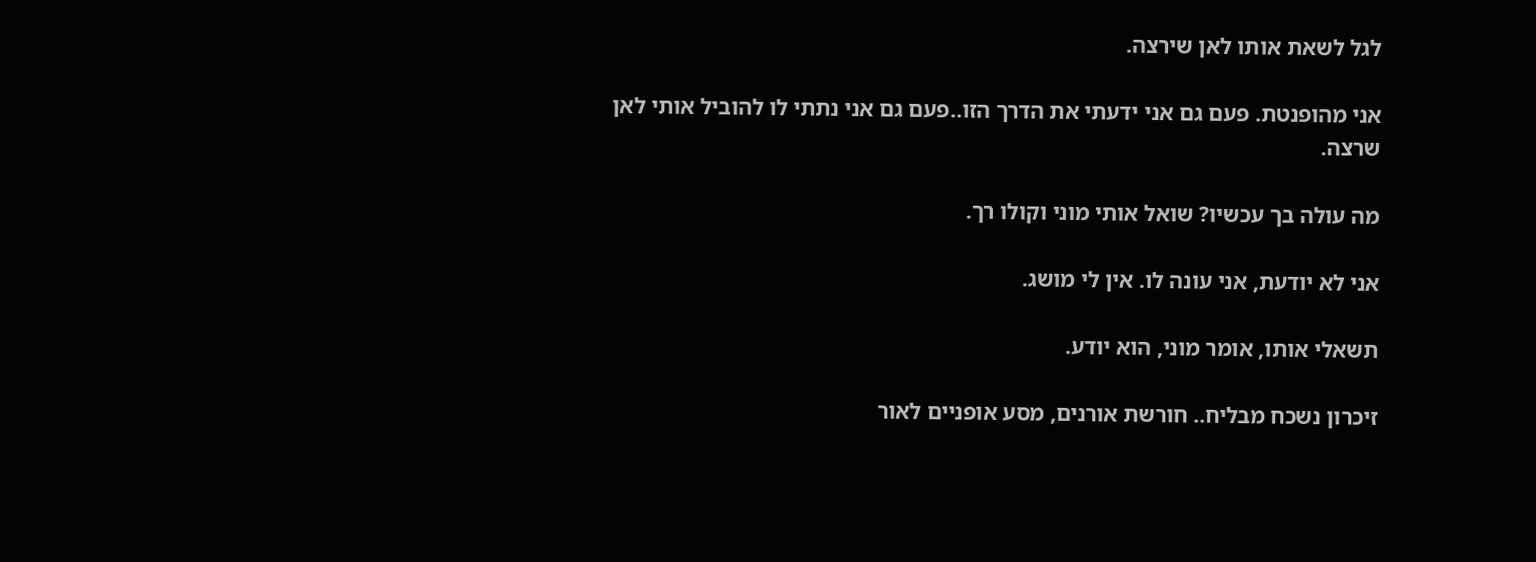לגל לשאת אותו לאן שירצה.

אני מהופנטת. פעם גם אני ידעתי את הדרך הזו..פעם גם אני נתתי לו להוביל אותי לאן שרצה.

מה עולה בך עכשיו? שואל אותי מוני וקולו רך.

אני לא יודעת, אני עונה לו. אין לי מושג.

תשאלי אותו, אומר מוני, הוא יודע.

זיכרון נשכח מבליח.. חורשת אורנים, מסע אופניים לאור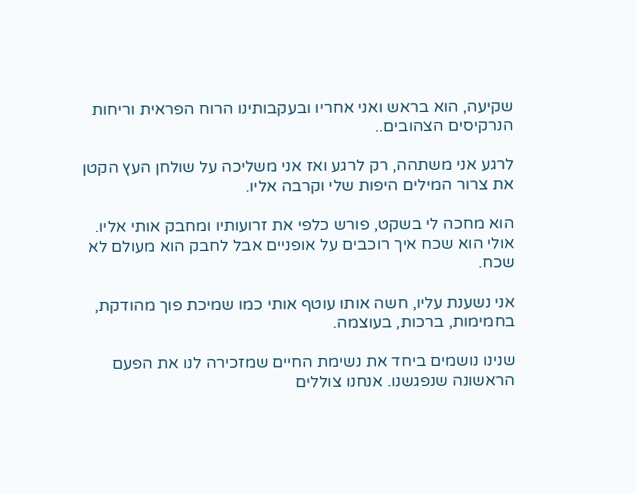שקיעה, הוא בראש ואני אחריו ובעקבותינו הרוח הפראית וריחות הנרקיסים הצהובים..

לרגע אני משתהה, רק לרגע ואז אני משליכה על שולחן העץ הקטן את צרור המילים היפות שלי וקרבה אליו.

הוא מחכה לי בשקט, פורש כלפי את זרועותיו ומחבק אותי אליו. אולי הוא שכח איך רוכבים על אופניים אבל לחבק הוא מעולם לא שכח.

אני נשענת עליו, חשה אותו עוטף אותי כמו שמיכת פוך מהודקת, בחמימות, ברכות, בעוצמה.

שנינו נושמים ביחד את נשימת החיים שמזכירה לנו את הפעם הראשונה שנפגשנו. אנחנו צוללים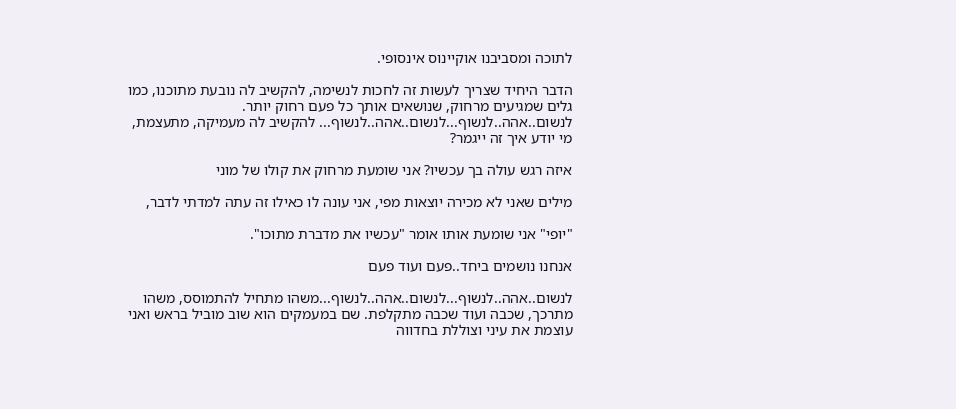לתוכה ומסביבנו אוקיינוס אינסופי.

הדבר היחיד שצריך לעשות זה לחכות לנשימה, להקשיב לה נובעת מתוכנו, כמו גלים שמגיעים מרחוק, שנושאים אותך כל פעם רחוק יותר. לנשום..אהה..לנשוף...לנשום..אהה..לנשוף... להקשיב לה מעמיקה, מתעצמת, מי יודע איך זה ייגמר?

איזה רגש עולה בך עכשיו? אני שומעת מרחוק את קולו של מוני

מילים שאני לא מכירה יוצאות מפי, אני עונה לו כאילו זה עתה למדתי לדבר,

"יופי" אני שומעת אותו אומר "עכשיו את מדברת מתוכו".

אנחנו נושמים ביחד..פעם ועוד פעם

לנשום..אהה..לנשוף...לנשום..אהה..לנשוף...משהו מתחיל להתמוסס, משהו מתרכך, שכבה ועוד שכבה מתקלפת. שם במעמקים הוא שוב מוביל בראש ואני עוצמת את עיני וצוללת בחדווה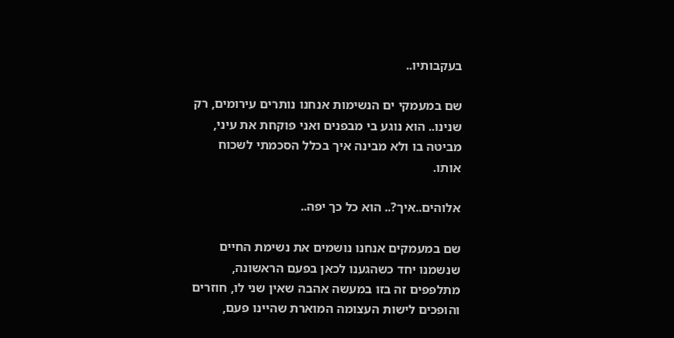בעקבותיו..

שם במעמקי ים הנשימות אנחנו נותרים עירומים, רק שנינו.. הוא נוגע בי מבפנים ואני פוקחת את עיני, מביטה בו ולא מבינה איך בכלל הסכמתי לשכוח אותו.

אלוהים..איך?.. הוא כל כך יפה..

שם במעמקים אנחנו נושמים את נשימת החיים שנשמנו יחד כשהגענו לכאן בפעם הראשונה, מתלפפים זה בזו במעשה אהבה שאין שני לו, חוזרים והופכים לישות העצומה המוארת שהיינו פעם,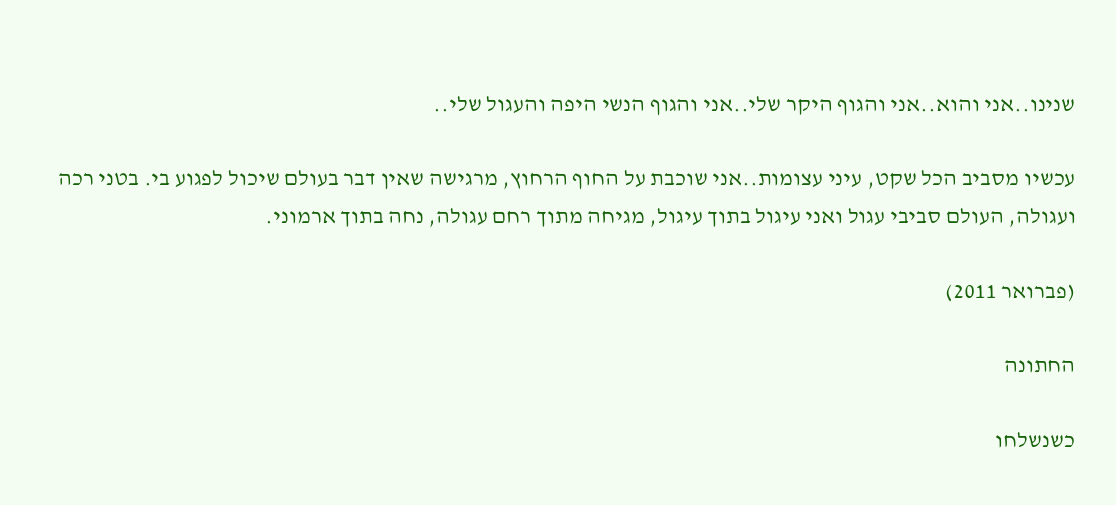שנינו..אני והוא..אני והגוף היקר שלי..אני והגוף הנשי היפה והעגול שלי..

עכשיו מסביב הכל שקט, עיני עצומות..אני שוכבת על החוף הרחוץ, מרגישה שאין דבר בעולם שיכול לפגוע בי. בטני רכה ועגולה, העולם סביבי עגול ואני עיגול בתוך עיגול, מגיחה מתוך רחם עגולה, נחה בתוך ארמוני.

(פברואר 2011)

החתונה

כשנשלחו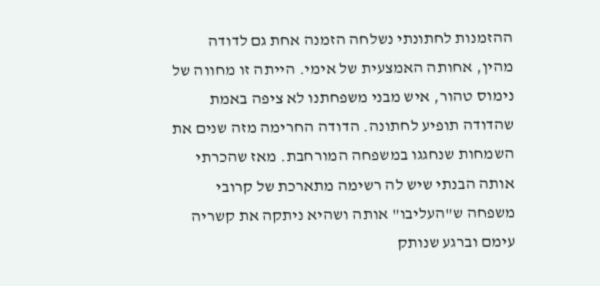ההזמנות לחתונתי נשלחה הזמנה אחת גם לדודה מהין, אחותה האמצעית של אימי. הייתה זו מחווה של נימוס טהור, איש מבני משפחתנו לא ציפה באמת שהדודה תופיע לחתונה. הדודה החרימה מזה שנים את השמחות שנחגגו במשפחה המורחבת. מאז שהכרתי אותה הבנתי שיש לה רשימה מתארכת של קרובי משפחה ש"העליבו" אותה ושהיא ניתקה את קשריה עימם וברגע שנותק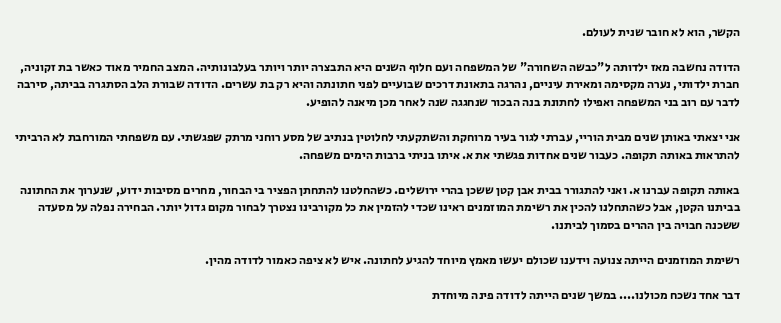הקשר, הוא לא חובר שנית לעולם.

הדודה נחשבה מאז ילדותה ל"כבשה השחורה" של המשפחה ועם חלוף השנים היא התבצרה יותר ויותר בעלבונותיה. המצב החמיר מאוד כאשר בת זקוניה, חברת ילדותי, נערה מקסימה ומאירת עיניים, נהרגה בתאונת דרכים שבועיים לפני חתונתה והיא רק בת עשרים. הדודה שבורת הלב הסתגרה בביתה, סירבה לדבר עם רוב בני המשפחה ואפילו לחתונת בנה הבכור שנחגגה שנה לאחר מכן מיאנה להופיע.

אני יצאתי באותן שנים מבית הוריי, עברתי לגור בעיר מרוחקת והשתקעתי לחלוטין בנתיב של מסע רוחני מרתק שפגשתי. עם משפחתי המורחבת לא הרביתי להתראות באותה תקופה. כעבור שנים אחדות פגשתי את א. איתו בניתי ברבות הימים משפחה.

באותה תקופה עברנו א. ואני להתגורר בבית אבן קטן ששכן בהרי ירושלים. כשהחלטנו להתחתן הפציר בי הבחור, מחרים מסיבות ידוע, שנערוך את החתונה בביתנו הקטן, אבל כשהתחלנו להכין את רשימת המוזמנים ראינו שכדי להזמין את כל מקורבינו נצטרך לבחור מקום גדול יותר. הבחירה נפלה על מסעדה ששכנה חבויה בין ההרים בסמוך לביתנו.

רשימת המוזמנים הייתה צנועה וידענו שכולם יעשו מאמץ מיוחד להגיע לחתונה. איש לא ציפה כאמור לדודה מהין.

דבר אחד נשכח מכולנו.... במשך שנים הייתה לדודה פינה מיוחדת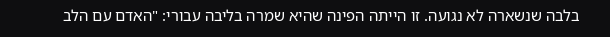בלבה שנשארה לא נגועה. זו הייתה הפינה שהיא שמרה בליבה עבורי: "האדם עם הלב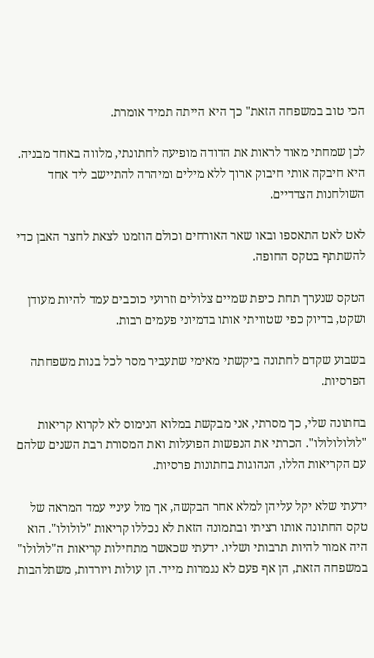הכי טוב במשפחה הזאת" כך היא הייתה תמיד אומרת.

לכן שמחתי מאוד לראות את הדודה מופיעה לחתונתי, מלווה באחד מבניה. היא חיבקה אותי חיבוק ארוך ללא מילים ומיהרה להתיישב ליד אחד השולחנות הצדדיים.

לאט לאט התאספו ובאו שאר האורחים וכולם הוזמנו לצאת לחצר האבן כדי להשתתף בטקס החופה.

הטקס שנערך תחת כיפת שמיים צלולים וזרועי כוכבים עמד להיות מעודן ושקט, בדיוק כפי שטוויתי אותו בדמיוני פעמים רבות.

בשבוע שקדם לחתונה ביקשתי מאימי שתעביר מסר לכל בנות משפחתה הפרסיות.

בחתונה שלי, כך מסרתי, אני מבקשת במלוא הנימוס לא לקרוא קריאות "לולולולולו". הכרתי את הנפשות הפועלות ואת המסורת רבת השנים שלהם עם הקריאות הללו, הנהוגות בחתונות פרסיות.

ידעתי שלא יקל עליהן למלא אחר הבקשה, אך מול עיניי עמד המראה של טקס החתונה אותו רציתי ובתמונה הזאת לא נכללו קריאות "לולולו". הוא היה אמור להיות תרבותי ושליו. ידעתי שכאשר מתחילות קריאות ה"לולולו" במשפחה הזאת, הן אף פעם לא נגמרות מייד. הן עולות ויורדות, משתלהבות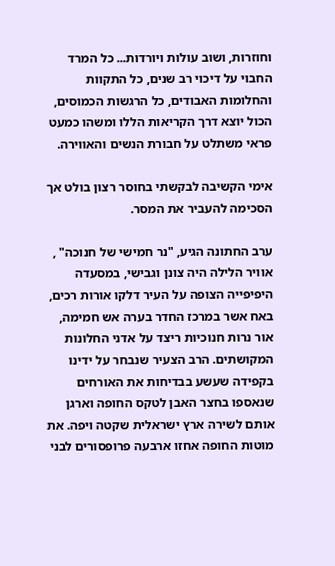וחוזרות, ושוב עולות ויורדות... כל המרד החבוי על דיכוי רב שנים, כל התקוות והחלומות האבודים, כל הרגשות הכמוסים, הכול יוצא דרך הקריאות הללו ומשהו כמעט פראי משתלט על חבורת הנשים והאווירה.

אימי הקשיבה לבקשתי בחוסר רצון בולט אך הסכימה להעביר את המסר.

ערב החתונה הגיע, "נר חמישי של חנוכה" , אוויר הלילה היה צונן וגבישי, במסעדה היפיפייה הצופה על העיר דלקו אורות רכים, באח אשר במרכז החדר בערה אש חמימה, אור נרות חנוכיות ריצד על אדני החלונות המקושתים. הרב הצעיר שנבחר על ידינו בקפידה שעשע בבדיחות את האורחים שנאספו בחצר האבן לטקס החופה וארגן אותם לשירה ארץ ישראלית שקטה ויפה. את מוטות החופה אחזו ארבעה פרופסורים לבני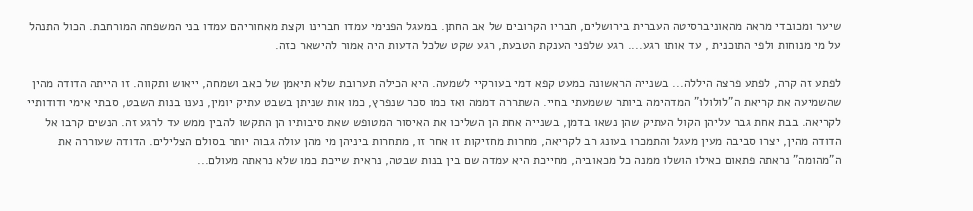שיער ומכובדי מראה מהאוניברסיטה העברית בירושלים, חבריו הקרובים של אב החתן. במעגל הפנימי עמדו חברינו וקצת מאחוריהם עמדו בני המשפחה המורחבת. הכול התנהל על מי מנוחות ולפי התוכנית , עד אותו רגע.... רגע שלפני הענקת הטבעת, רגע שקט שלכל הדעות היה אמור להישאר כזה.

לפתע זה קרה, לפתע פרצה היללה... בשנייה הראשונה כמעט קפא דמי בעורקיי לשמעה. היא הכילה תערובת שלא תיאמן של כאב ושמחה, ייאוש ותקווה. זו הייתה הדודה מהין שהשמיעה את קריאת ה"לולולו" המדהימה ביותר ששמעתי בחיי. השתררה דממה ואז כמו סכר שנפרץ, כמו אות שניתן בשבט עתיק יומין, נענו בנות השבט, סבתי אימי ודודותיי לקריאה. בבת אחת גבר עליהן הקול העתיק שהן נשאו בדמן, בשנייה אחת הן השליכו את האיסור המטופש שאת סיבותיו הן התקשו להבין ממש עד לרגע זה. הנשים קרבו אל הדודה מהין, יצרו סביבה מעין מעגל והתמכרו בעונג רב לקריאה, מחרות מחזיקות זו אחר זו, מתחרות ביניהן מי מהן עולה גבוה יותר בסולם הצלילים. הדודה שעוררה את ה"מהומה" נראתה פתאום כאילו הושלו ממנה כל מכאוביה, מחייכת היא עמדה שם בין בנות שבטה, נראית שייכת כמו שלא נראתה מעולם...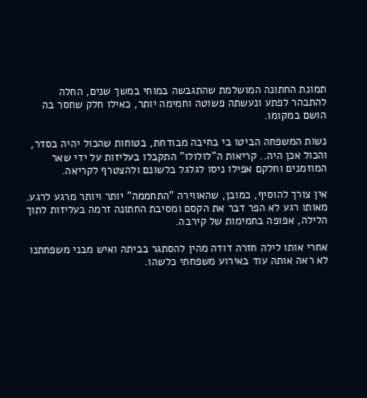תמונת החתונה המושלמת שהתגבשה במוחי במשך שנים, החלה להתבהר לפתע ונעשתה פשוטה וחמימה יותר, כאילו חלק שחסר בה הושם במקומו.

נשות המשפחה הביטו בי בחיבה מבודחת, בטוחות שהכול יהיה בסדר, והכול אכן היה.. קריאות ה"לולולו" התקבלו בעליזות על ידי שאר המוזמנים וחלקם אפילו ניסו לגלגל בלשונם ולהצטרף לקריאה.

אין צורך להוסיף, כמובן, שהאווירה "התחממה" יותר ויותר מרגע לרגע. מאותו רגע לא הפר דבר את הקסם ומסיבת החתונה זרמה בעליזות לתוך הלילה, אפופה בחמימות של קירבה.

אחרי אותו לילה חזרה דודה מהין להסתגר בביתה ואיש מבני משפחתנו לא ראה אותה עוד באירוע משפחתי כלשהו.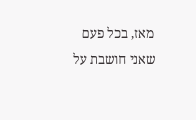מאז, בכל פעם שאני חושבת על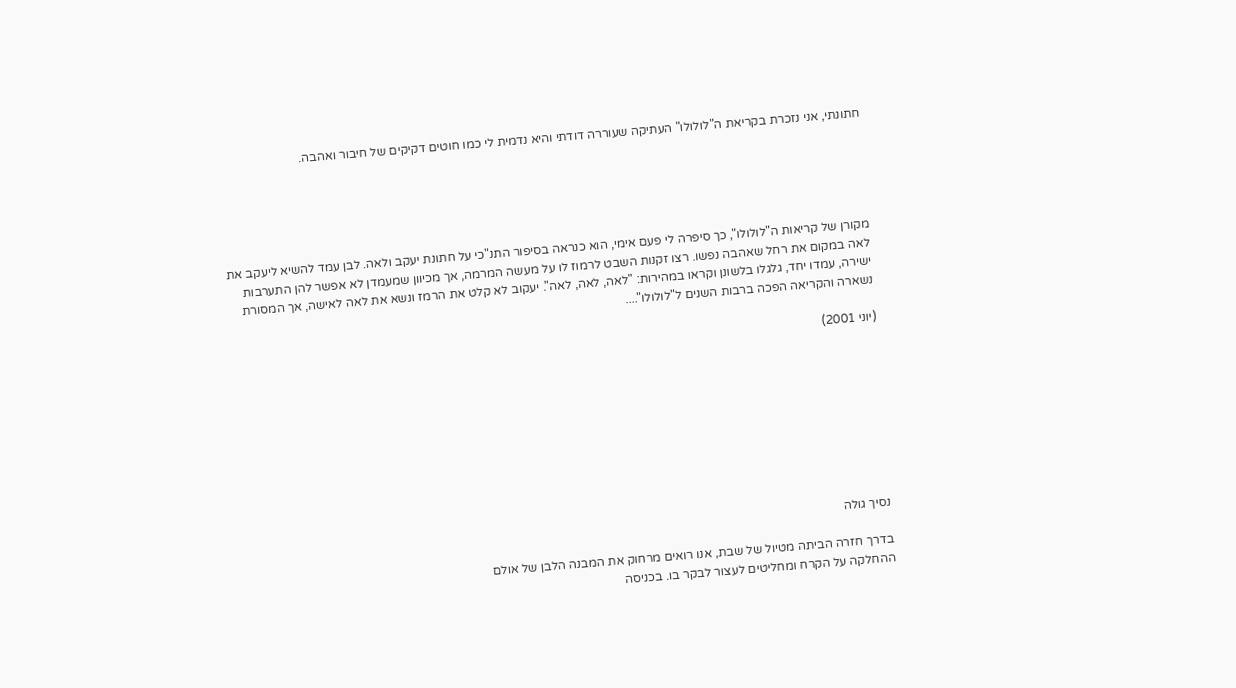חתונתי, אני נזכרת בקריאת ה"לולולו" העתיקה שעוררה דודתי והיא נדמית לי כמו חוטים דקיקים של חיבור ואהבה.





מקורן של קריאות ה"לולולו", כך סיפרה לי פעם אימי, הוא כנראה בסיפור התנ"כי על חתונת יעקב ולאה. לבן עמד להשיא ליעקב את לאה במקום את רחל שאהבה נפשו. רצו זקנות השבט לרמוז לו על מעשה המרמה, אך מכיוון שמעמדן לא אפשר להן התערבות ישירה, עמדו יחד, גלגלו בלשונן וקראו במהירות: "לאה, לאה, לאה". יעקוב לא קלט את הרמז ונשא את לאה לאישה, אך המסורת נשארה והקריאה הפכה ברבות השנים ל"לולולו"....

(יוני 2001)









נסיך גולה

בדרך חזרה הביתה מטיול של שבת, אנו רואים מרחוק את המבנה הלבן של אולם
ההחלקה על הקרח ומחליטים לעצור לבקר בו. בכניסה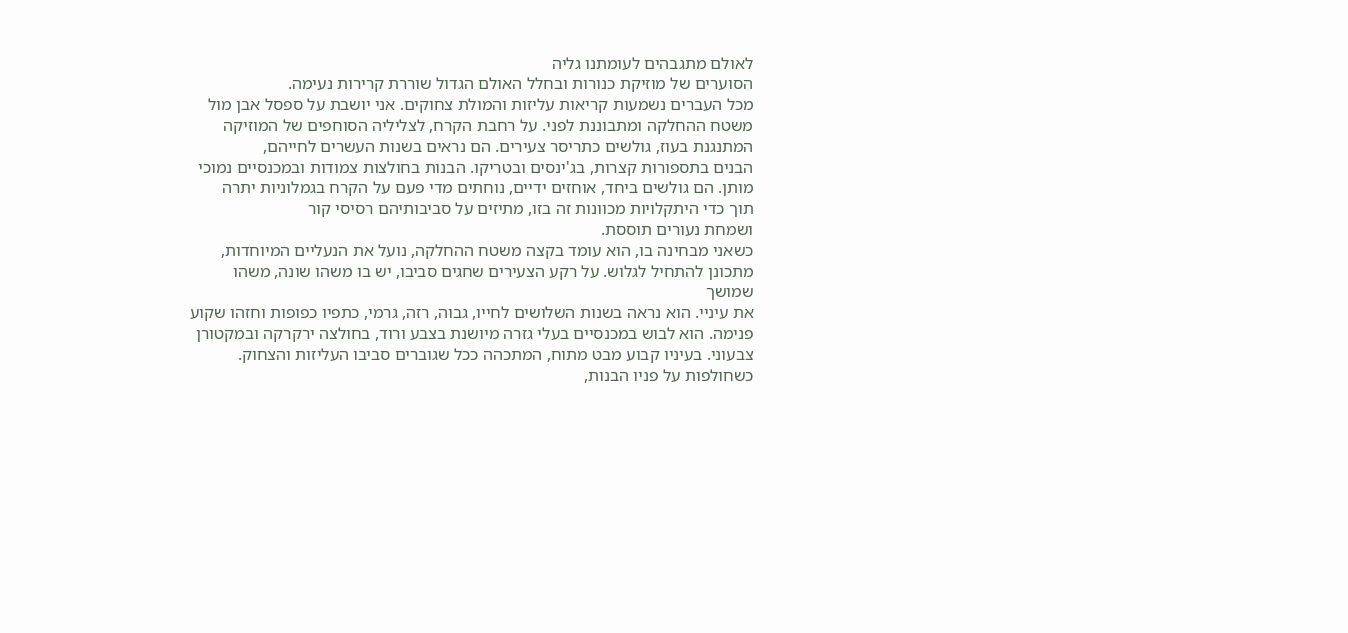לאולם מתגבהים לעומתנו גליה
הסוערים של מוזיקת כנורות ובחלל האולם הגדול שוררת קרירות נעימה.
מכל העברים נשמעות קריאות עליזות והמולת צחוקים. אני יושבת על ספסל אבן מול
משטח ההחלקה ומתבוננת לפני. על רחבת הקרח, לצליליה הסוחפים של המוזיקה
המתנגנת בעוז, גולשים כתריסר צעירים. הם נראים בשנות העשרים לחייהם,
הבנים בתספורות קצרות, בג'ינסים ובטריקו. הבנות בחולצות צמודות ובמכנסיים נמוכי
מותן. הם גולשים ביחד, אוחזים ידיים, נוחתים מדי פעם על הקרח בגמלוניות יתרה
תוך כדי היתקלויות מכוונות זה בזו, מתיזים על סביבותיהם רסיסי קור
ושמחת נעורים תוססת.
כשאני מבחינה בו, הוא עומד בקצה משטח ההחלקה, נועל את הנעליים המיוחדות,
מתכונן להתחיל לגלוש. על רקע הצעירים שחגים סביבו, יש בו משהו שונה, משהו שמושך
את עיניי. הוא נראה בשנות השלושים לחייו, גבוה, רזה, גרמי, כתפיו כפופות וחזהו שקוע
פנימה. הוא לבוש במכנסיים בעלי גזרה מיושנת בצבע ורוד, בחולצה ירקרקה ובמקטורן
צבעוני. בעיניו קבוע מבט מתוח, המתכהה ככל שגוברים סביבו העליזות והצחוק.
כשחולפות על פניו הבנות,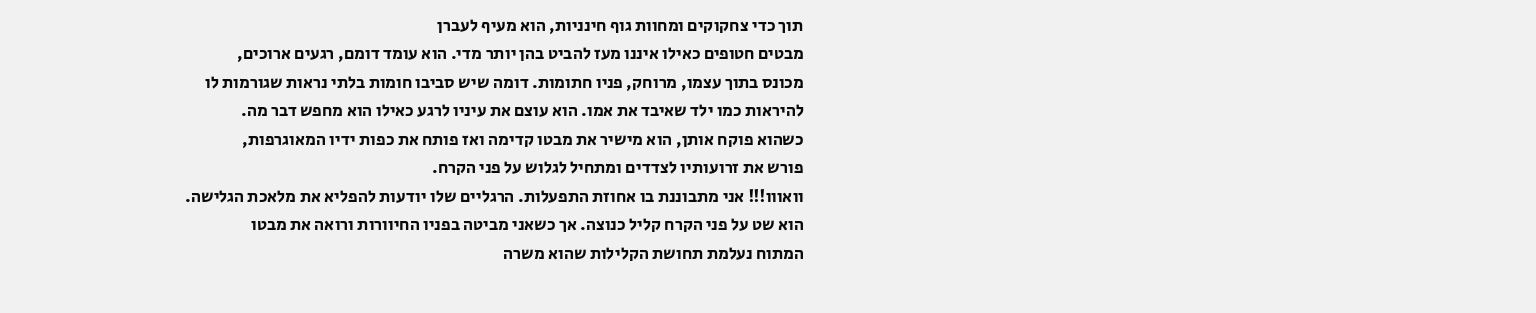תוך כדי צחקוקים ומחוות גוף חינניות, הוא מעיף לעברן
מבטים חטופים כאילו איננו מעז להביט בהן יותר מדי. הוא עומד דומם, רגעים ארוכים,
מכונס בתוך עצמו, מרוחק, פניו חתומות. דומה שיש סביבו חומות בלתי נראות שגורמות לו
להיראות כמו ילד שאיבד את אמו. הוא עוצם את עיניו לרגע כאילו הוא מחפש דבר מה.
כשהוא פוקח אותן, הוא מישיר את מבטו קדימה ואז פותח את כפות ידיו המאוגרפות,
פורש את זרועותיו לצדדים ומתחיל לגלוש על פני הקרח.
וואווו!!! אני מתבוננת בו אחוזת התפעלות. הרגליים שלו יודעות להפליא את מלאכת הגלישה.
הוא שט על פני הקרח קליל כנוצה. אך כשאני מביטה בפניו החיוורות ורואה את מבטו
המתוח נעלמת תחושת הקלילות שהוא משרה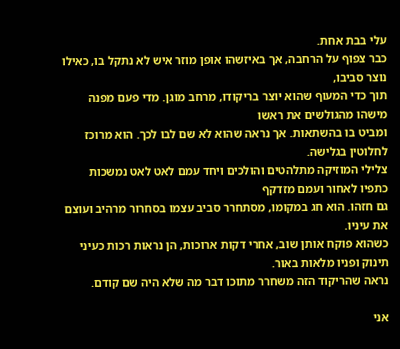עלי בבת אחת.
כבר צפוף על הרחבה, אך באיזשהו אופן מוזר איש לא נתקל בו, כאילו נוצר סביבו,
תוך כדי המעוף שהוא יוצר בריקודו, מרחב מוגן. מדי פעם מפנה מישהו מהגולשים את ראשו
ומביט בו בהשתאות. אך נראה שהוא לא שם לבו לכך. הוא מרוכז לחלוטין בגלישה.
צלילי המוזיקה מתלהטים והולכים ויחד עמם לאט לאט נמשכות כתפיו לאחור ועמם מזדקף
גם חזהו. הוא חג במקומו, מסתחרר סביב עצמו בסחרור מרהיב ועוצם את עיניו.
כשהוא פוקח אותן שוב, אחרי דקות ארוכות, הן נראות רכות כעיני תינוק ופניו מלאות באור.
נראה שהריקוד הזה משחרר מתוכו דבר מה שלא היה שם קודם.

אני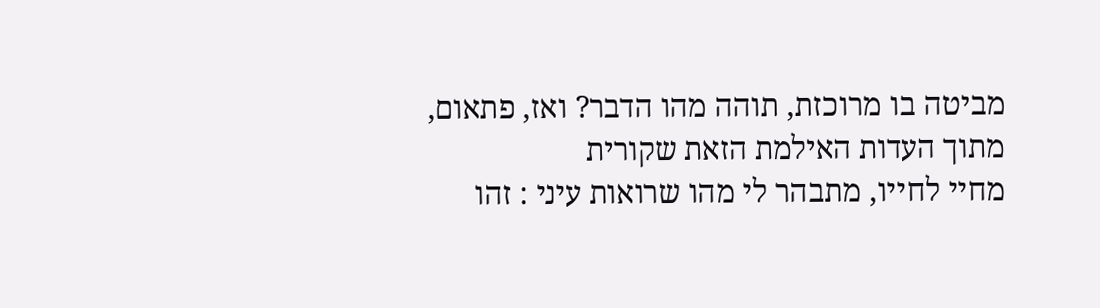מביטה בו מרוכזת, תוהה מהו הדבר? ואז, פתאום, מתוך העדות האילמת הזאת שקורית
מחיי לחייו, מתבהר לי מהו שרואות עיני : זהו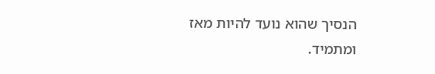הנסיך שהוא נועד להיות מאז ומתמיד.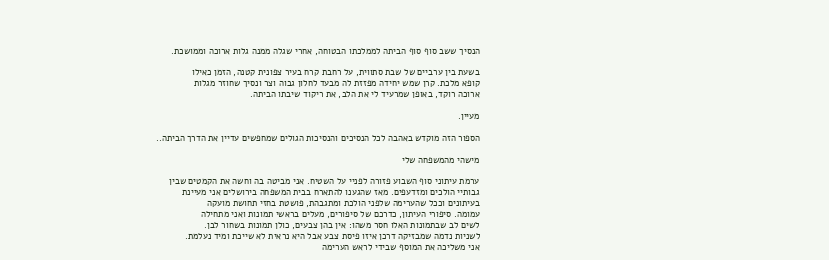הנסיך ששב סוף סוף הביתה לממלכתו הבטוחה, אחרי שגלה ממנה גלות ארוכה וממושכת.

בשעת בין ערביים של שבת סתווית, על רחבת קרח בעיר צפונית קטנה, הזמן כאילו
קופא מלכת. קרן שמש יחידה מפזזת לה מבעד לחלון גבוה וצר ונסיך שחוזר מגלות
ארוכה רוקד, באופן שמרעיד לי את הלב, את ריקוד שיבתו הביתה.

מעיין.

הספור הזה מוקדש באהבה לכל הנסיכים והנסיכות הגולים שמחפשים עדיין את הדרך הביתה..

מישהי מהמשפחה שלי

ערמת עיתוני סוף השבוע פזורה לפניי על השטיח. אני מביטה בה וחשה את הקמטים שבין
גבותיי הולכים ומזדעפים. מאז שהגענו להתארח בבית המשפחה בירושלים אני מעיינת
בעיתונים וככל שהערימה שלפני הולכת ומתגבהת, פושטת בחזי תחושת מועקה
עמומה. סיפורי העיתון, כדרכם של סיפורים, מעלים בראשי תמונות ואני מתחילה
לשים לב שבתמונות האלו חסר משהו: אין בהן צבעים, כולן תמונות בשחור לבן.
לשניות נדמה שמבזיקה דרכן איזו פיסת צבע אבל היא נראית לא שייכת ומיד נעלמת.
אני משליכה את המוסף שבידי לראש הערימה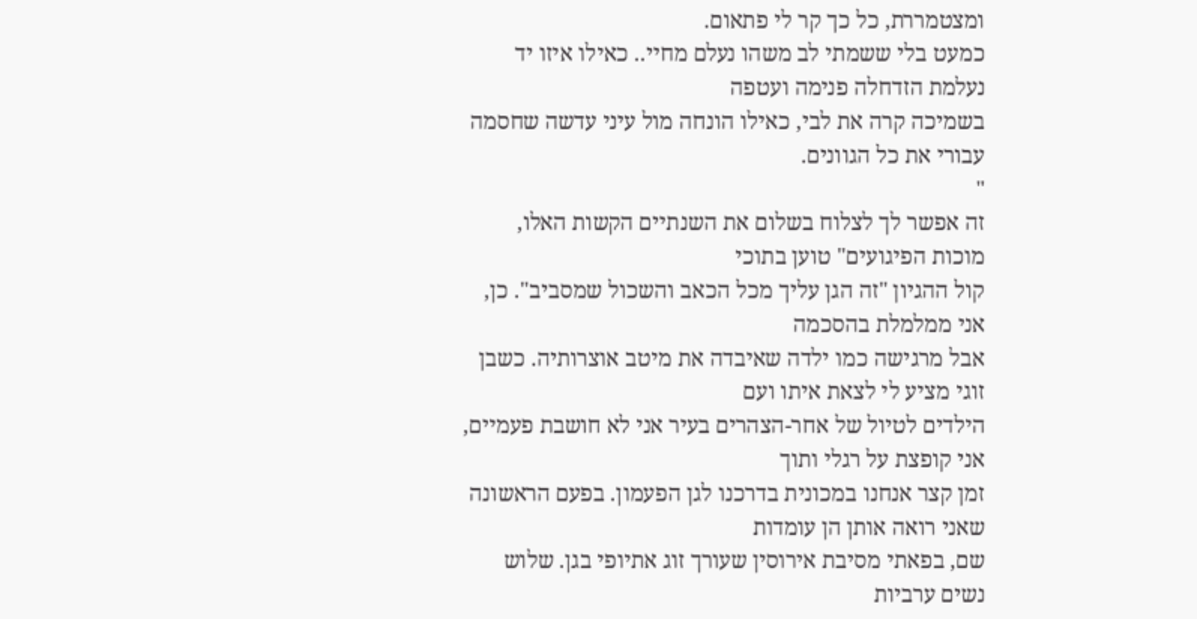ומצטמררת, כל כך קר לי פתאום.
כמעט בלי ששמתי לב משהו נעלם מחיי.. כאילו איזו יד נעלמת הזדחלה פנימה ועטפה
בשמיכה קרה את לבי, כאילו הונחה מול עיני עדשה שחסמה עבורי את כל הגוונים.
"
זה אפשר לך לצלוח בשלום את השנתיים הקשות האלו, מוכות הפיגועים" טוען בתוכי
קול ההגיון "זה הגן עליך מכל הכאב והשכול שמסביב". כן, אני ממלמלת בהסכמה
אבל מרגישה כמו ילדה שאיבדה את מיטב אוצרותיה. כשבן זוגי מציע לי לצאת איתו ועם
הילדים לטיול של אחר-הצהרים בעיר אני לא חושבת פעמיים, אני קופצת על רגלי ותוך
זמן קצר אנחנו במכונית בדרכנו לגן הפעמון. בפעם הראשונה שאני רואה אותן הן עומדות
שם, בפאתי מסיבת אירוסין שעורך זוג אתיופי בגן. שלוש נשים ערביות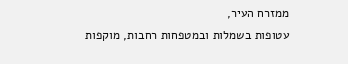ממזרח העיר,
עטופות בשמלות ובמטפחות רחבות, מוקפות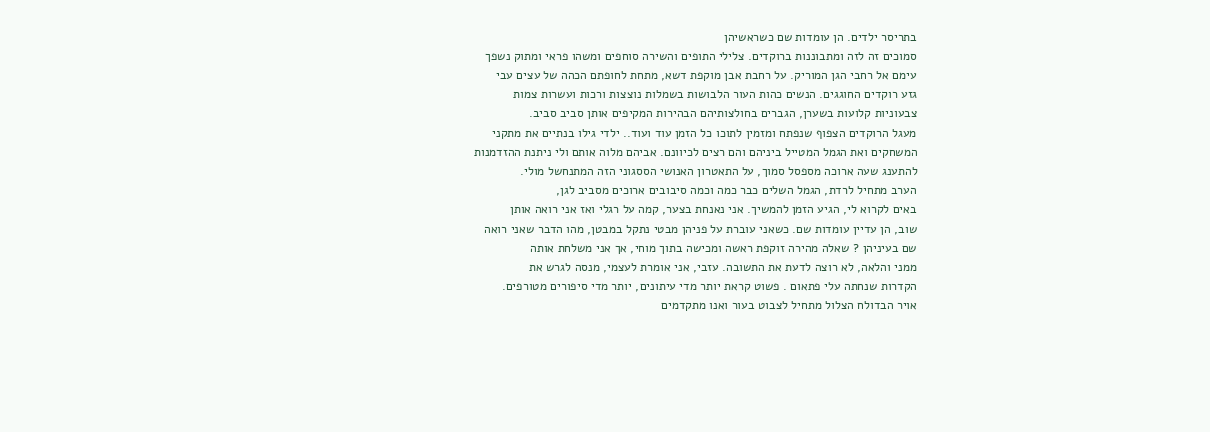בתריסר ילדים. הן עומדות שם כשראשיהן
סמוכים זה לזה ומתבוננות ברוקדים. צלילי התופים והשירה סוחפים ומשהו פראי ומתוק נשפך
עימם אל רחבי הגן המוריק. על רחבת אבן מוקפת דשא, מתחת לחופתם הכהה של עצים עבי
גזע רוקדים החוגגים. הנשים כהות העור הלבושות בשמלות נוצצות ורכות ועשרות צמות
צבעוניות קלועות בשערן, הגברים בחולצותיהם הבהירות המקיפים אותן סביב סביב.
מעגל הרוקדים הצפוף שנפתח ומזמין לתוכו כל הזמן עוד ועוד.. ילדי גילו בנתיים את מתקני
המשחקים ואת הגמל המטייל ביניהם והם רצים לכיוונם. אביהם מלוה אותם ולי ניתנת ההזדמנות
להתענג שעה ארוכה מספסל סמוך, על התאטרון האנושי הססגוני הזה המתנחשל מולי.
הערב מתחיל לרדת, הגמל השלים כבר כמה וכמה סיבובים ארוכים מסביב לגן,
באים לקרוא לי, הגיע הזמן להמשיך. אני נאנחת בצער, קמה על רגלי ואז אני רואה אותן
שוב, הן עדיין עומדות שם. כשאני עוברת על פניהן מבטי נתקל במבטן, מהו הדבר שאני רואה
שם בעיניהן ? שאלה מהירה זוקפת ראשה ומכישה בתוך מוחי, אך אני משלחת אותה
ממני והלאה, לא רוצה לדעת את התשובה. עזבי, אני אומרת לעצמי, מנסה לגרש את
הקדרות שנחתה עלי פתאום . פשוט קראת יותר מדי עיתונים, יותר מדי סיפורים מטורפים.
אויר הבדולח הצלול מתחיל לצבוט בעור ואנו מתקדמים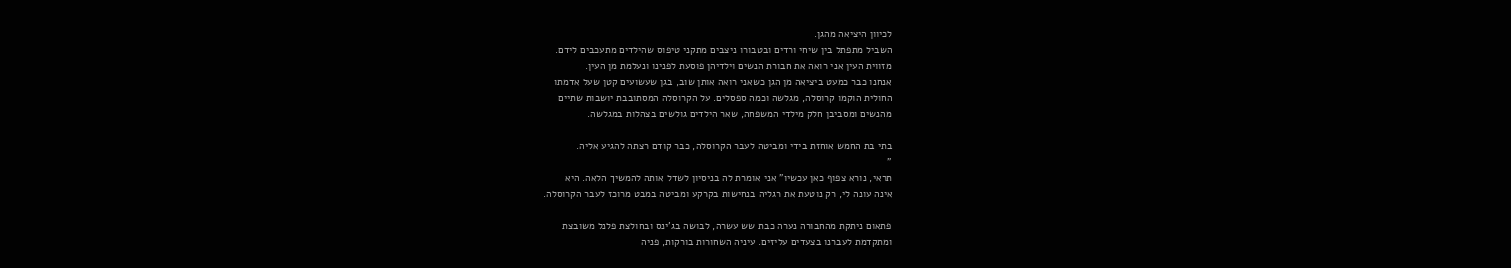לכיוון היציאה מהגן.
השביל מתפתל בין שיחי ורדים ובטבורו ניצבים מתקני טיפוס שהילדים מתעכבים לידם.
מזווית העין אני רואה את חבורת הנשים וילדיהן פוסעת לפנינו ונעלמת מן העין.
אנחנו כבר כמעט ביציאה מן הגן כשאני רואה אותן שוב, בגן שעשועים קטן שעל אדמתו
החולית הוקמו קרוסלה, מגלשה וכמה ספסלים. על הקרוסלה המסתובבת יושבות שתיים
מהנשים ומסביבן חלק מילדי המשפחה, שאר הילדים גולשים בצהלות במגלשה.

בתי בת החמש אוחזת בידי ומביטה לעבר הקרוסלה, כבר קודם רצתה להגיע אליה.
"
תראי, נורא צפוף כאן עכשיו" אני אומרת לה בניסיון לשדל אותה להמשיך הלאה. היא
אינה עונה לי, רק נוטעת את רגליה בנחישות בקרקע ומביטה במבט מרוכז לעבר הקרוסלה.

פתאום ניתקת מהחבורה נערה כבת שש עשרה, לבושה בג'ינס ובחולצת פלנל משובצת
ומתקדמת לעברנו בצעדים עליזים. עיניה השחורות בורקות, פניה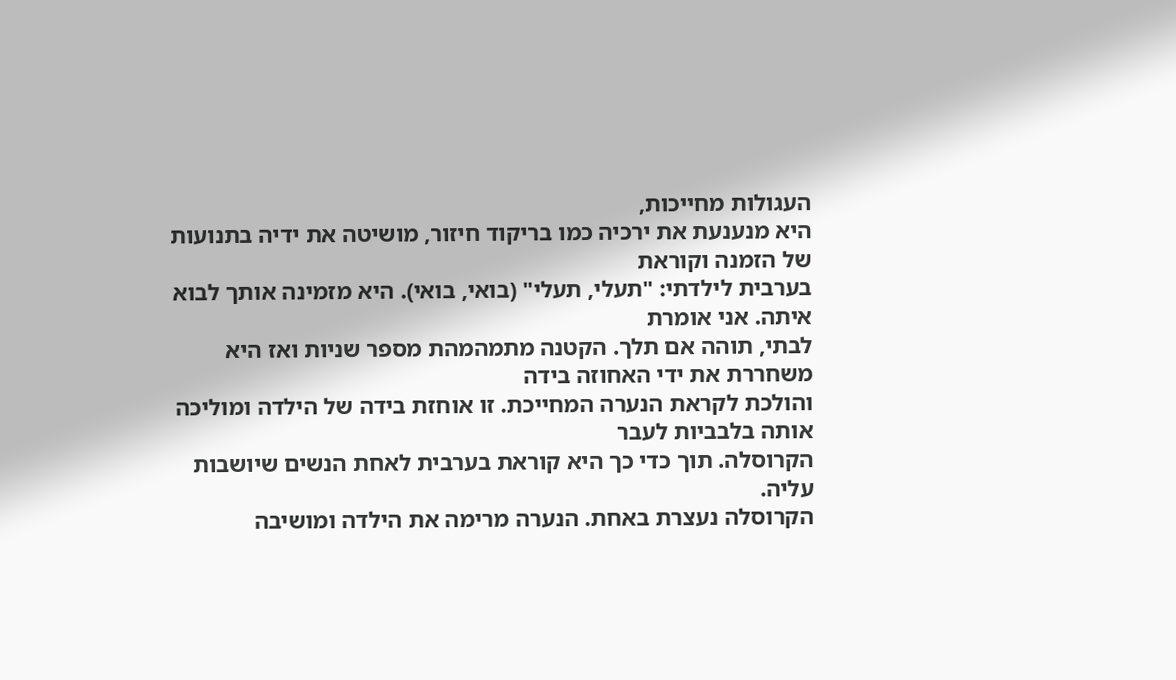העגולות מחייכות,
היא מנענעת את ירכיה כמו בריקוד חיזור, מושיטה את ידיה בתנועות של הזמנה וקוראת
בערבית לילדתי: "תעלי, תעלי" (בואי, בואי). היא מזמינה אותך לבוא איתה. אני אומרת
לבתי, תוהה אם תלך. הקטנה מתמהמהת מספר שניות ואז היא משחררת את ידי האחוזה בידה
והולכת לקראת הנערה המחייכת. זו אוחזת בידה של הילדה ומוליכה אותה בלבביות לעבר
הקרוסלה. תוך כדי כך היא קוראת בערבית לאחת הנשים שיושבות עליה.
הקרוסלה נעצרת באחת. הנערה מרימה את הילדה ומושיבה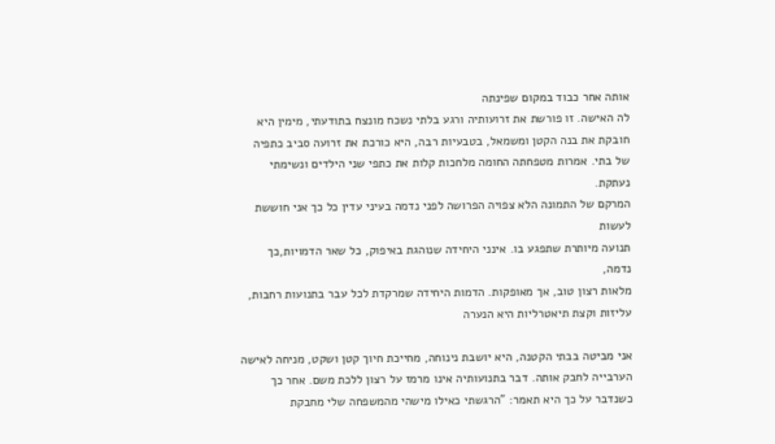אותה אחר כבוד במקום שפינתה
לה האישה. זו פורשת את זרועותיה ורגע בלתי נשכח מונצח בתודעתי, מימין היא
חובקת את בנה הקטן ומשמאל, בטבעיות רבה, היא כורכת את זרועה סביב כתפיה
של בתי. אמרות מטפחתה החומה מלחכות קלות את כתפי שני הילדים ונשימתי נעתקת.
המרקם של התמונה הלא צפויה הפרושה לפני נדמה בעיני עדין כל כך אני חוששת לעשות
תנועה מיותרת שתפגע בו. אינני היחידה שנוהגת באיפוק, כל שאר הדמויות,כך נדמה,
מלאות רצון טוב, אך מאופקות. הדמות היחידה שמרקדת לכל עבר בתנועות רחבות, עליזות וקצת תיאטרליות היא הנערה

אני מביטה בבתי הקטנה, היא יושבת נינוחה, מחייכת חיוך קטן ושקט, מניחה לאישה
הערבייה לחבק אותה. דבר בתנועותיה אינו מרמז על רצון ללכת משם. אחר כך
כשנדבר על כך היא תאמר: "הרגשתי כאילו מישהי מהמשפחה שלי מחבקת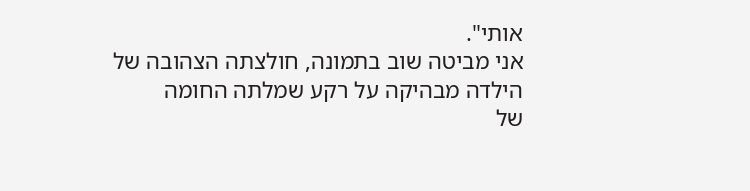אותי".
אני מביטה שוב בתמונה, חולצתה הצהובה של הילדה מבהיקה על רקע שמלתה החומה
של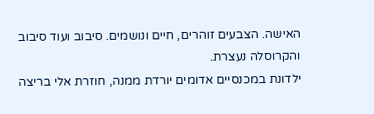האישה. הצבעים זוהרים, חיים ונושמים. סיבוב ועוד סיבוב והקרוסלה נעצרת.
ילדונת במכנסיים אדומים יורדת ממנה, חוזרת אלי בריצה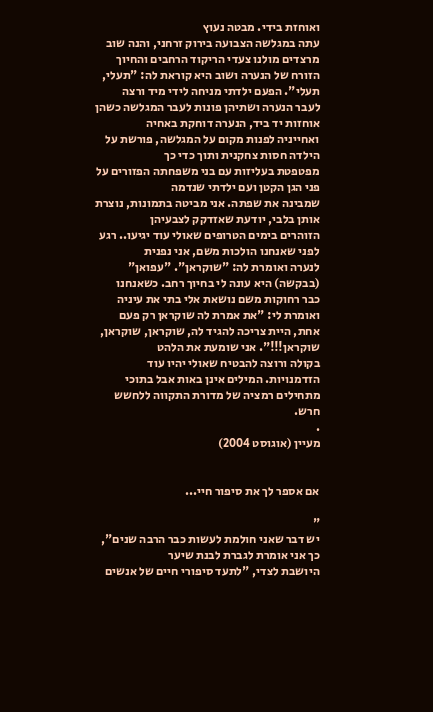ואוחזת בידי. מבטה נעוץ
עתה במגלשה הצבועה בירוק זרחני, והנה שוב מרצדים מולנו צעדי הריקוד הרחבים והחיוך
הזורח של הנערה ושוב היא קוראת לה: "תעלי, תעלי". הפעם ילדתי מניחה לידי מיד ורצה
לעבר הנערה ושתיהן פונות לעבר המגלשה כשהן אוחזות יד ביד, הנערה דוחקת באחיה
ואחייניה לפנות מקום על המגלשה, פורשת על הילדה חסות צחקנית ותוך כדי כך
מפטפטת בעליזות עם בני משפחתה הפזורים על פני הגן הקטן ועם ילדתי שנדמה
שמבינה את שפתה. אני מביטה בתמונות, נוצרת אותן בלבי, יודעת שאזדקק לצבעיהן
הזוהרים בימים הטרופים שאולי עוד יגיעו.. רגע לפני שאנחנו הולכות משם, אני נפנית
לנערה ואומרת לה: "שוקראן". "עפואן" (בבקשה) היא עונה לי בחיוך רחב. כשאנחנו
כבר רחוקות משם נושאת אלי בתי את עיניה ואומרת לי: "את אמרת לה שוקראן רק פעם
אחת, היית צריכה להגיד לה, שוקראן, שוקראן, שוקראן!!!". אני שומעת את הלהט
בקולה ורוצה להבטיח שאולי יהיו עוד הזדמנויות. המילים אינן באות אבל בתוכי
מתחילים רמציה של מדורת התקווה ללחשש חרש.
.
מעיין (אוגוסט 2004)


אם אספר לך את סיפור חיי...

"
יש דבר שאני חולמת לעשות כבר הרבה שנים", כך אני אומרת לגברת לבנת שיער
היושבת לצדי, "לתעד סיפורי חיים של אנשים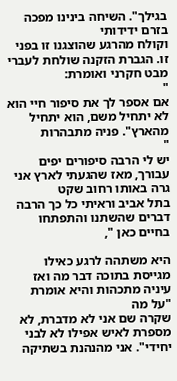בגילך". השיחה בינינו מפכה בזרם ידידותי
וקולח מהרגע שהוצגנו זו בפני זו. הגברת הזקנה שולחת לעברי מבט חקרני ואומרת:
"
אם אספר לך את סיפור חיי הוא לא יתחיל משם, הוא יתחיל מהארץ". פניה מתבהרות
"
יש לי הרבה סיפורים יפים עבורך, מאז שהגעתי לארץ אני גרה באותו רחוב שקט
בתל אביב וראיתי כל כך הרבה דברים שהשתנו והתפתחו בחיים כאן ",

היא משתהה לרגע כאילו מגייסת בתוכה דבר מה ואז עיניה מתכהות והיא אומרת "על מה
שקרה שם אני לא מדברת, לא מספרת לאיש אפילו לא לבני יחידי". אני מהנהנת בשתיקה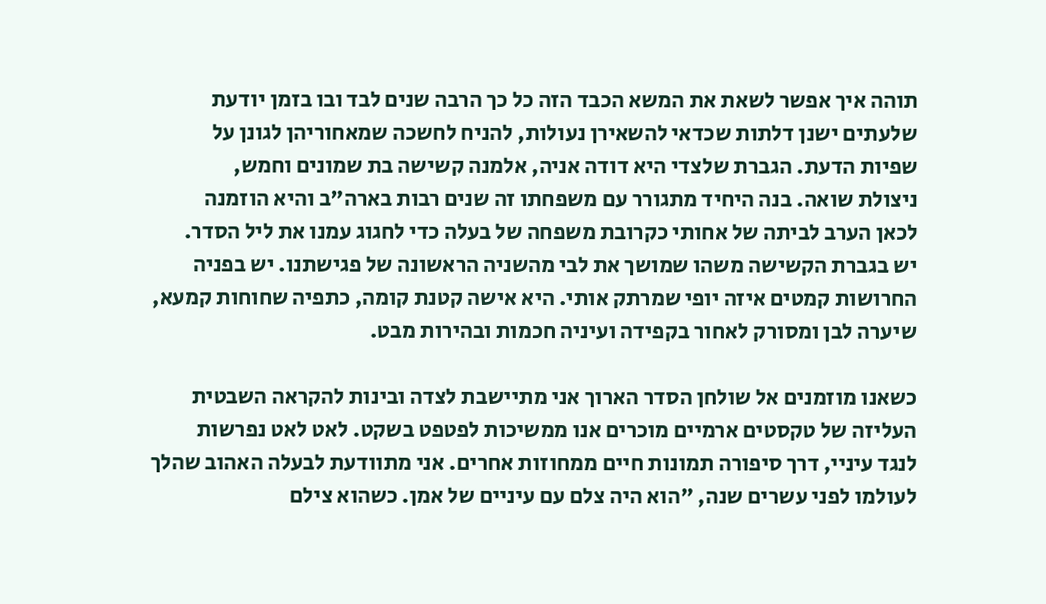תוהה איך אפשר לשאת את המשא הכבד הזה כל כך הרבה שנים לבד ובו בזמן יודעת
שלעתים ישנן דלתות שכדאי להשאירן נעולות, להניח לחשכה שמאחוריהן לגונן על
שפיות הדעת. הגברת שלצדי היא דודה אניה, אלמנה קשישה בת שמונים וחמש,
ניצולת שואה. בנה היחיד מתגורר עם משפחתו זה שנים רבות בארה"ב והיא הוזמנה
לכאן הערב לביתה של אחותי כקרובת משפחה של בעלה כדי לחגוג עמנו את ליל הסדר.
יש בגברת הקשישה משהו שמושך את לבי מהשניה הראשונה של פגישתנו. יש בפניה
החרושות קמטים איזה יופי שמרתק אותי. היא אישה קטנת קומה, כתפיה שחוחות קמעא,
שיערה לבן ומסורק לאחור בקפידה ועיניה חכמות ובהירות מבט.

כשאנו מוזמנים אל שולחן הסדר הארוך אני מתיישבת לצדה ובינות להקראה השבטית
העליזה של טקסטים ארמיים מוכרים אנו ממשיכות לפטפט בשקט. לאט לאט נפרשות
לנגד עיניי, דרך סיפורה תמונות חיים ממחוזות אחרים. אני מתוודעת לבעלה האהוב שהלך
לעולמו לפני עשרים שנה, "הוא היה צלם עם עיניים של אמן. כשהוא צילם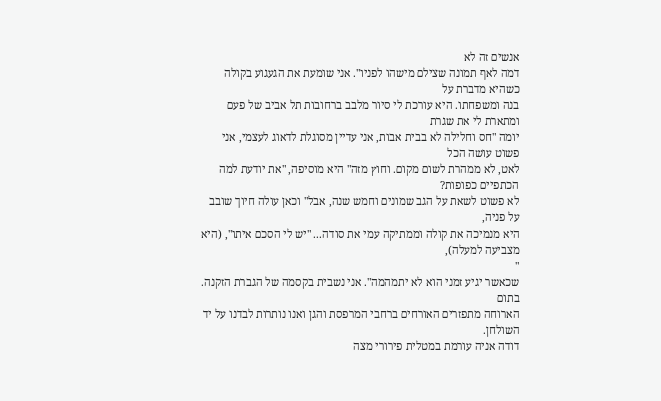אנשים זה לא
דמה לאף תמונה שצילם מישהו לפניו". אני שומעת את הגעגוע בקולה כשהיא מדברת על
בנה ומשפחתו. היא עורכת לי סיור מלבב ברחובות תל אביב של פעם ומתארת לי את שגרת
יומה "חס וחלילה לא בבית אבות, אני עדיין מסוגלת לדאוג לעצמי, אני פשוט עושה הכל
לאט, לא ממהרת לשום מקום. וחוץ מזה" היא מוסיפה, "את יודעת למה הכתפיים כפופות?
לא פשוט לשאת על הגב שמונים וחמש שנה, אבל" וכאן עולה חיוך שובב על פניה,
היא מנמיכה את קולה וממתיקה עמי את סודה... "יש לי הסכם איתו", (היא מצביעה למעלה),
"
שכאשר יגיע זמני הוא לא יתמהמה". אני נשבית בקסמה של הגברת הזקנה. בתום
הארוחה מתפזרים האורחים ברחבי המרפסת והגן ואנו נותרות לבדנו על יד השולחן.
דודה אניה עורמת במטלית פירורי מצה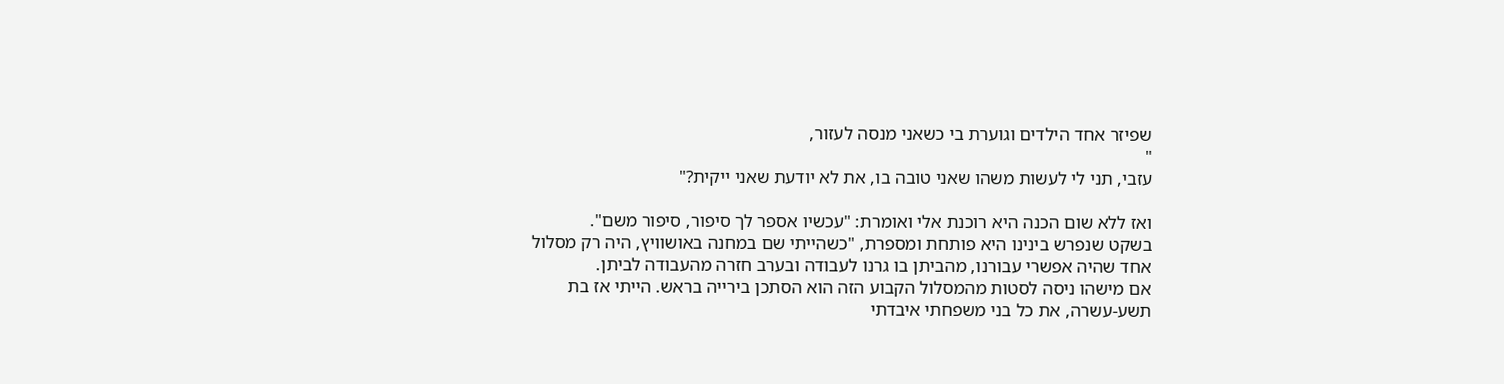שפיזר אחד הילדים וגוערת בי כשאני מנסה לעזור,
"
עזבי, תני לי לעשות משהו שאני טובה בו, את לא יודעת שאני ייקית?"

ואז ללא שום הכנה היא רוכנת אלי ואומרת: "עכשיו אספר לך סיפור, סיפור משם".
בשקט שנפרש בינינו היא פותחת ומספרת, "כשהייתי שם במחנה באושוויץ, היה רק מסלול
אחד שהיה אפשרי עבורנו, מהביתן בו גרנו לעבודה ובערב חזרה מהעבודה לביתן.
אם מישהו ניסה לסטות מהמסלול הקבוע הזה הוא הסתכן בירייה בראש. הייתי אז בת
תשע-עשרה, את כל בני משפחתי איבדתי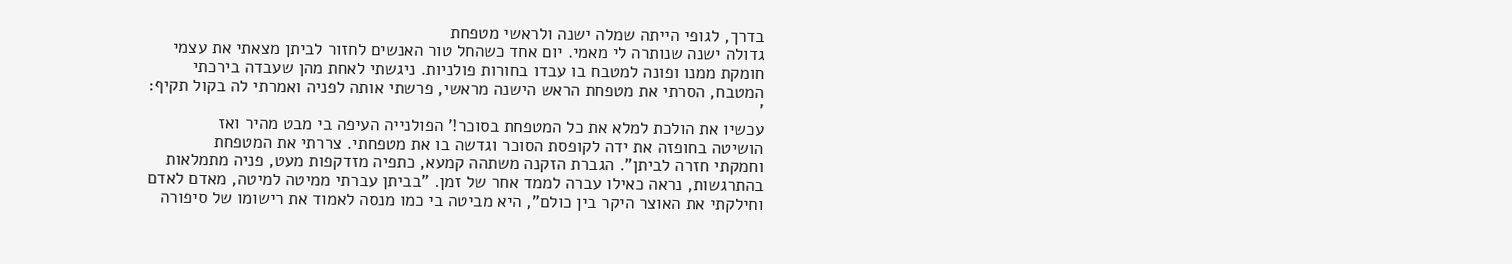בדרך, לגופי הייתה שמלה ישנה ולראשי מטפחת
גדולה ישנה שנותרה לי מאמי. יום אחד כשהחל טור האנשים לחזור לביתן מצאתי את עצמי
חומקת ממנו ופונה למטבח בו עבדו בחורות פולניות. ניגשתי לאחת מהן שעבדה בירכתי
המטבח, הסרתי את מטפחת הראש הישנה מראשי, פרשתי אותה לפניה ואמרתי לה בקול תקיף:
'
עכשיו את הולכת למלא את כל המטפחת בסוכר!' הפולנייה העיפה בי מבט מהיר ואז
הושיטה בחופזה את ידה לקופסת הסוכר וגדשה בו את מטפחתי. צררתי את המטפחת
וחמקתי חזרה לביתן". הגברת הזקנה משתהה קמעא, כתפיה מזדקפות מעט, פניה מתמלאות
בהתרגשות, נראה כאילו עברה לממד אחר של זמן. "בביתן עברתי ממיטה למיטה, מאדם לאדם
וחילקתי את האוצר היקר בין כולם", היא מביטה בי כמו מנסה לאמוד את רישומו של סיפורה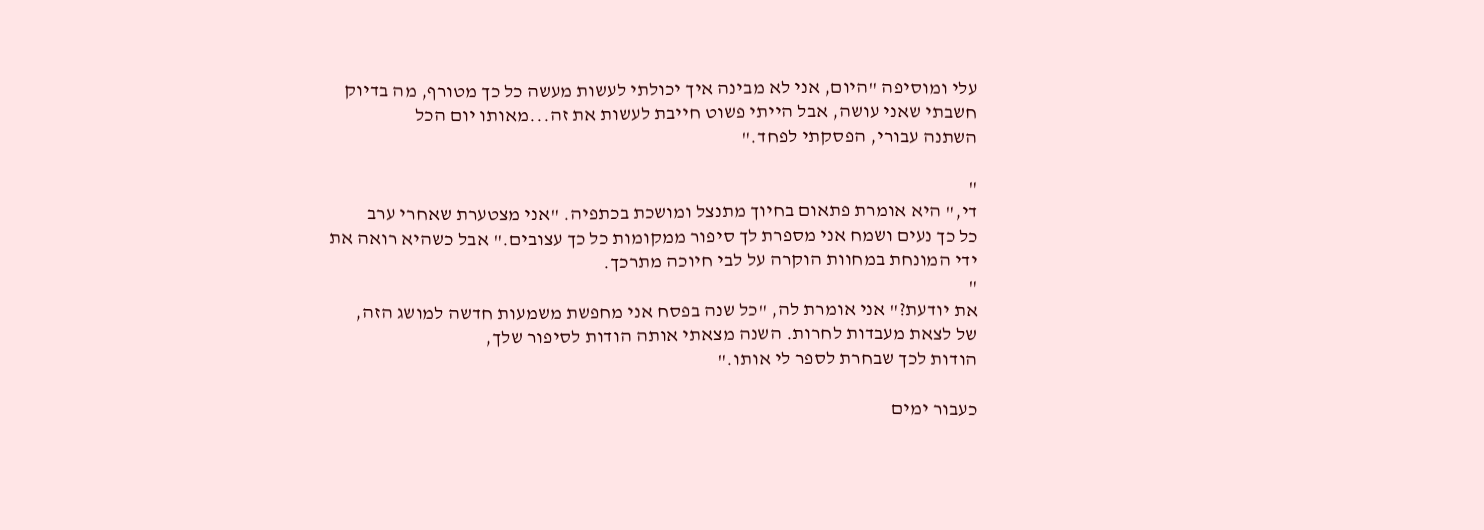עלי ומוסיפה "היום, אני לא מבינה איך יכולתי לעשות מעשה כל כך מטורף, מה בדיוק
חשבתי שאני עושה, אבל הייתי פשוט חייבת לעשות את זה...מאותו יום הכל
השתנה עבורי, הפסקתי לפחד."

"
די," היא אומרת פתאום בחיוך מתנצל ומושכת בכתפיה. "אני מצטערת שאחרי ערב
כל כך נעים ושמח אני מספרת לך סיפור ממקומות כל כך עצובים." אבל כשהיא רואה את
ידי המונחת במחוות הוקרה על לבי חיוכה מתרכך.
"
את יודעת?" אני אומרת לה, "כל שנה בפסח אני מחפשת משמעות חדשה למושג הזה,
של לצאת מעבדות לחרות. השנה מצאתי אותה הודות לסיפור שלך,
הודות לכך שבחרת לספר לי אותו."

כעבור ימים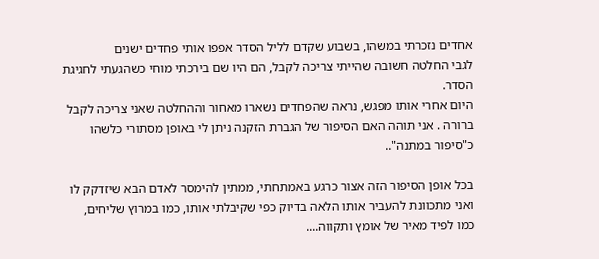אחדים נזכרתי במשהו, בשבוע שקדם לליל הסדר אפפו אותי פחדים ישנים
לגבי החלטה חשובה שהייתי צריכה לקבל, הם היו שם בירכתי מוחי כשהגעתי לחגיגת הסדר.
היום אחרי אותו מפגש, נראה שהפחדים נשארו מאחור וההחלטה שאני צריכה לקבל
ברורה . אני תוהה האם הסיפור של הגברת הזקנה ניתן לי באופן מסתורי כלשהו
כ"סיפור במתנה"..

בכל אופן הסיפור הזה אצור כרגע באמתחתי, ממתין להימסר לאדם הבא שיזדקק לו
ואני מתכוונת להעביר אותו הלאה בדיוק כפי שקיבלתי אותו, כמו במרוץ שליחים,
כמו לפיד מאיר של אומץ ותקווה....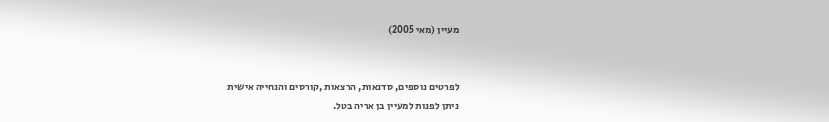מעיין (מאי 2005)


לפרטים נוספים, סדנאות, הרצאות ,קורסים והנחייה אישית
ניתן לפנות למעיין בן אריה בטל.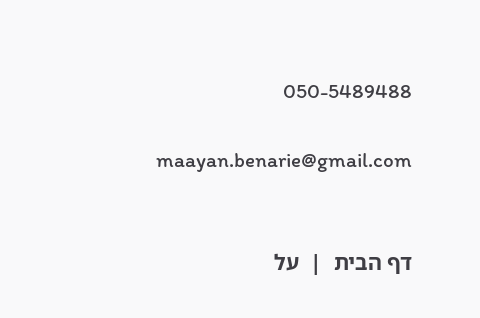050-5489488

maayan.benarie@gmail.com


דף הבית  |  על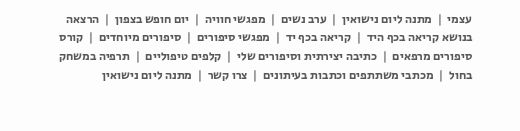עצמי  |  מתנה ליום נישואין  |  ערב נשים  |  מפגשי חוויה  |  יום חופש בצפון  |  הרצאה בנושא קריאה בכף היד  |  קריאה בכף יד  |  מפגשי סיפורים  |  סיפורים מיוחדים  |  קורס סיפורים מרפאים  |  כתיבה יצירתית וסיפורים שלי  |  קלפים טיפוליים  |  תרפיה במשחק בחול  |  מכתבי משתתפים וכתבות בעיתונים  |  צרו קשר  |  מתנה ליום נישואין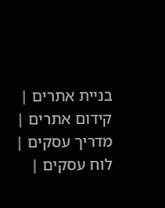בניית אתרים | קידום אתרים | מדריך עסקים | לוח עסקים |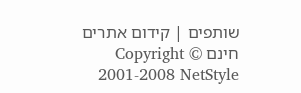שותפים | קידום אתרים חינם Copyright © 2001-2008 NetStyle